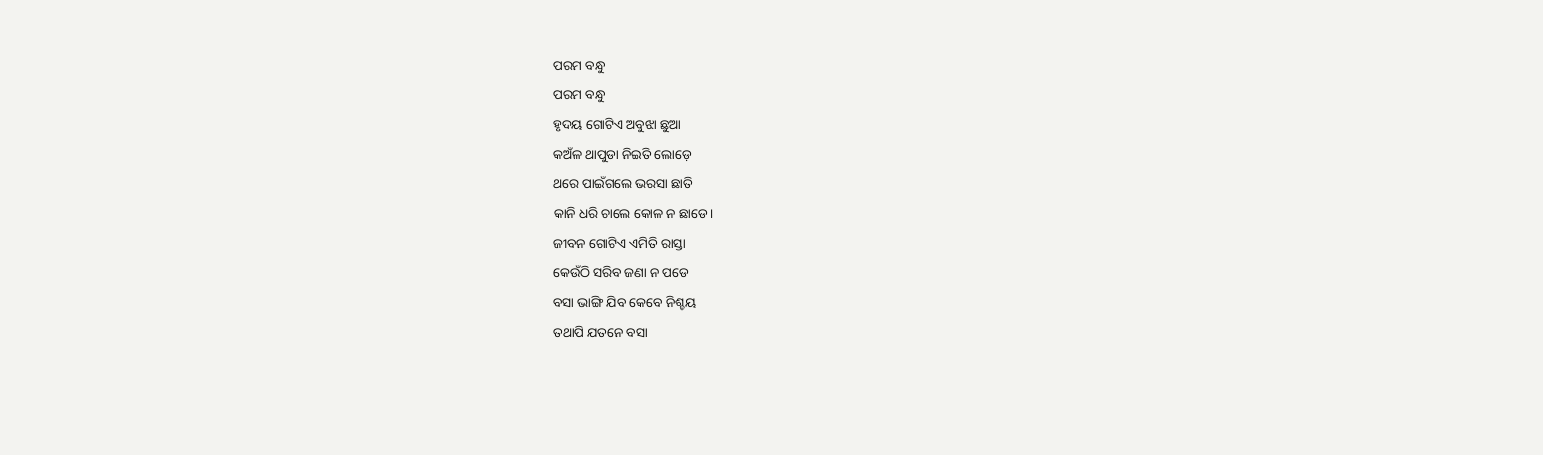ପରମ ବନ୍ଧୁ
ପରମ ବନ୍ଧୁ
ହୃଦୟ ଗୋଟିଏ ଅବୁଝା ଛୁଆ
କଅଁଳ ଥାପୁଡା ନିଇତି ଲୋଡ଼େ
ଥରେ ପାଇଁଗଲେ ଭରସା ଛାତି
କାନି ଧରି ଚାଲେ କୋଳ ନ ଛାଡେ।
ଜୀବନ ଗୋଟିଏ ଏମିତି ରାସ୍ତା
କେଉଁଠି ସରିବ ଜଣା ନ ପଡେ
ବସା ଭାଙ୍ଗି ଯିବ କେବେ ନିଶ୍ଚୟ
ତଥାପି ଯତନେ ବସା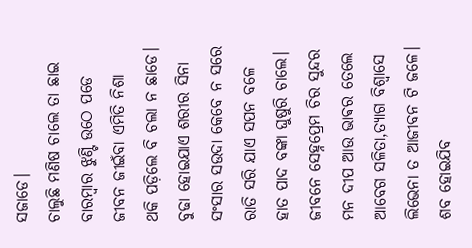ସଜାଡେ।
ଚାଲୁଛି ମଣିଷ ଚାଲେ ତା ଛାଇ
ବାରମ୍ବାର ଝୁଣ୍ଟି ଉଠେ ପଡେ
ଜୀବନ ଜୀଇଁବା ଏମିତି ନିଶା
ଥକି ପଡ଼ିଲେ ବି ଚଲା ନ ଛାଡେ।
ବୁଢା ହୋଇଯାଏ ଶରୀର ସିନା
ସଂସାର ସଉଦା କେବେ ନ ସରେ
ରାତି ସରି ଯାଏ ସପନ ବଳେ
ହାତ ପାଦ ବଙ୍କା ଘୁଷୁରି ଚାଲେ।
ଜୀବନେ ସେହ୍ନପ୍ରେମ ଚିର ସୁନ୍ଦର
ମନ ଦୀପ ଆଉ ଭାଵର ତେଲେ
ଆବେଗ ସଳିତା,ତ୍ୟାଗ ବିଶ୍ୱାସେ
ଲିଭେନା ତ ଆଜୀବନ ଟି ଜଳେ।
ଶବ ହୋଇଯିବ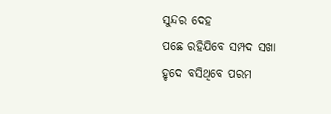ସୁନ୍ଦର ଦେହ
ପଛେ ରହିଯିବେ ସମ୍ପଦ ସଖା
ହୃଦେ ବସିଥିବେ ପରମ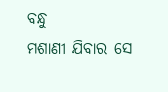ବନ୍ଧୁ
ମଶାଣୀ ଯିବାର ସେ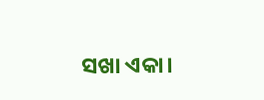ସଖା ଏକା।